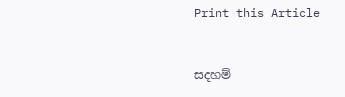Print this Article


සදහම්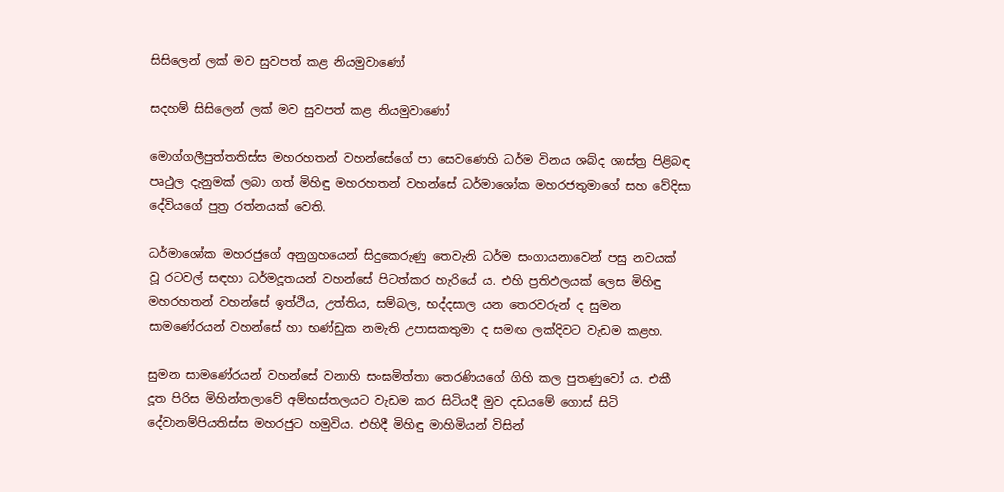සිසිලෙන් ලක් මව සුවපත් කළ නියමුවාණෝ

සදහම් සිසිලෙන් ලක් මව සුවපත් කළ නියමුවාණෝ

මොග්ගලීපුත්තතිස්ස මහරහතන් වහන්සේගේ පා සෙවණෙහි ධර්ම විනය ශබ්ද ශාස්ත්‍ර පිළිබඳ පෘථුල දැනුමක් ලබා ගත් මිහිඳු මහරහතන් වහන්සේ ධර්මාශෝක මහරජතුමාගේ සහ වේදිසා දේවියගේ පුත්‍ර රත්නයක් වෙති.

ධර්මාශෝක මහරජුගේ අනුග්‍රහයෙන් සිදුකෙරුණු තෙවැනි ධර්ම සංගායනාවෙන් පසු නවයක් වූ රටවල් සඳහා ධර්මදූතයන් වහන්සේ පිටත්කර හැරියේ ය. එහි ප්‍රතිඵලයක් ලෙස මිහිඳු මහරහතන් වහන්සේ ඉත්ථිය, උත්තිය, සම්බල, භද්දසාල යන තෙරවරුන් ද සුමන සාමණේරයන් වහන්සේ හා භණ්ඩුක නමැති උපාසකතුමා ද සමඟ ලක්දිවට වැඩම කළහ.

සුමන සාමණේරයන් වහන්සේ වනාහි සංඝමිත්තා තෙරණියගේ ගිහි කල පුතණුවෝ ය. එකී දූත පිරිස මිහින්තලාවේ අම්භස්තලයට වැඩම කර සිටියදී මුව දඩයමේ ගොස් සිටි දේවානම්පියතිස්ස මහරජුට හමුවිය. එහිදී මිහිඳු මාහිමියන් විසින්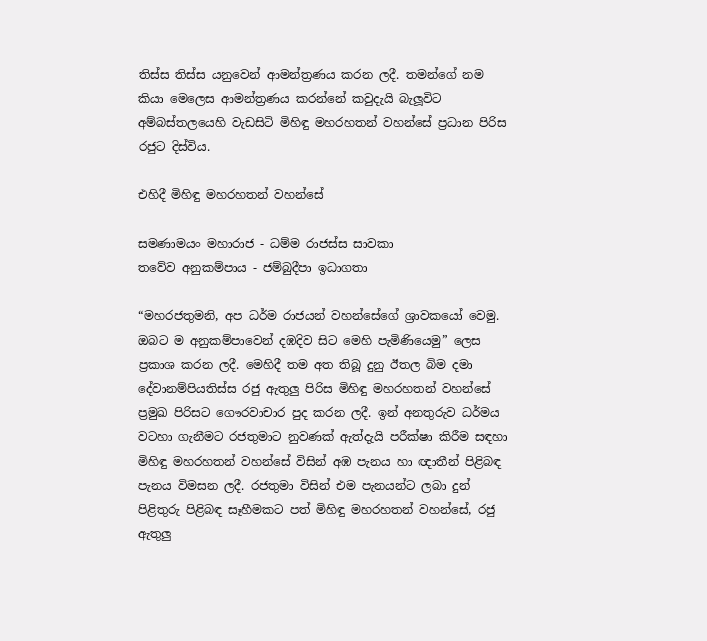තිස්ස තිස්ස යනුවෙන් ආමන්ත්‍රණය කරන ලදී. තමන්ගේ නම කියා මෙලෙස ආමන්ත්‍රණය කරන්නේ කවුදැයි බැලූවිට අම්බස්තලයෙහි වැඩසිටි මිහිඳු මහරහතන් වහන්සේ ප්‍රධාන පිරිස රජුට දිස්විය.

එහිදී මිහිඳු මහරහතන් වහන්සේ

සමණාමයං මහාරාජ - ධම්ම රාජස්ස සාවකා
තවේව අනුකම්පාය - ජම්බුදීපා ඉධාගතා

“මහරජතුමනි, අප ධර්ම රාජයන් වහන්සේගේ ශ්‍රාවකයෝ වෙමු. ඔබට ම අනුකම්පාවෙන් දඹදිව සිට මෙහි පැමිණියෙමු” ලෙස ප්‍රකාශ කරන ලදී. මෙහිදී තම අත තිබූ දුනු ඊතල බිම දමා දේවානම්පියතිස්ස රජු ඇතුලු පිරිස මිහිඳු මහරහතන් වහන්සේ ප්‍රමුඛ පිරිසට ගෞරවාචාර පුද කරන ලදී. ඉන් අනතුරුව ධර්මය වටහා ගැනීමට රජතුමාට නුවණක් ඇත්දැයි පරීක්ෂා කිරීම සඳහා මිහිඳු මහරහතන් වහන්සේ විසින් අඹ පැනය හා ඥාතීන් පිළිබඳ පැනය විමසන ලදී. රජතුමා විසින් එම පැනයන්ට ලබා දුන් පිළිතුරු පිළිබඳ සෑහීමකට පත් මිහිඳු මහරහතන් වහන්සේ, රජු ඇතුලු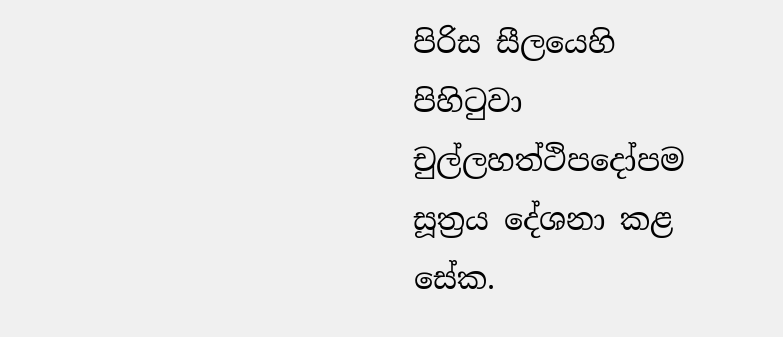පිරිස සීලයෙහි පිහිටුවා චුල්ලහත්ථිපදෝපම සූත්‍රය දේශනා කළ සේක.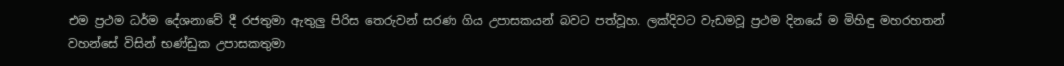එම ප්‍රථම ධර්ම දේශනාවේ දී රජතුමා ඇතුලු පිරිස තෙරුවන් සරණ ගිය උපාසකයන් බවට පත්වූහ. ලක්දිවට වැඩමවූ ප්‍රථම දිනයේ ම මිහිඳු මහරහතන් වහන්සේ විසින් භණ්ඩුක උපාසකතුමා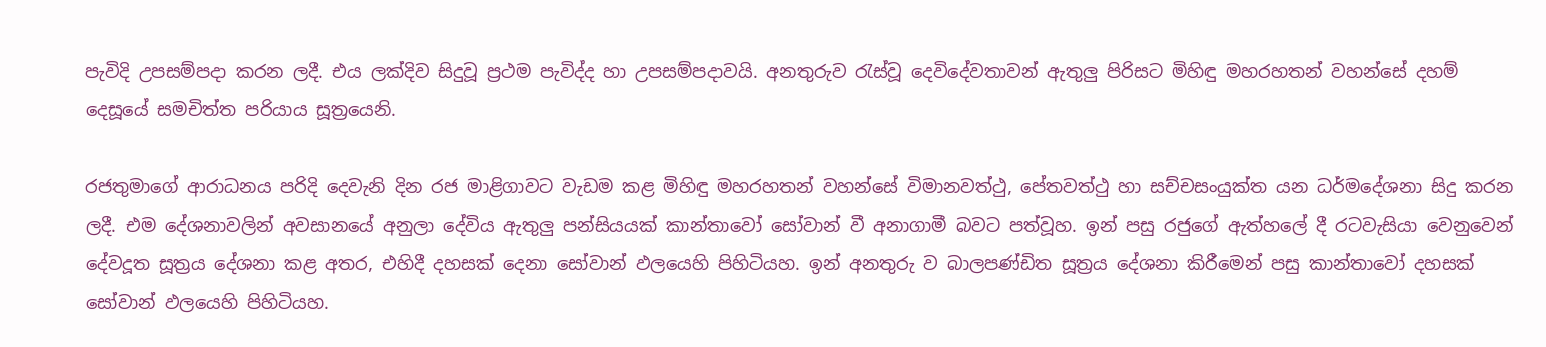පැවිදි උපසම්පදා කරන ලදී. එය ලක්දිව සිදුවූ ප්‍රථම පැවිද්ද හා උපසම්පදාවයි. අනතුරුව රැස්වූ දෙවිදේවතාවන් ඇතුලු පිරිසට මිහිඳු මහරහතන් වහන්සේ දහම් දෙසූයේ සමචිත්ත පරියාය සූත්‍රයෙනි.

රජතුමාගේ ආරාධනය පරිදි දෙවැනි දින රජ මාළිගාවට වැඩම කළ මිහිඳු මහරහතන් වහන්සේ විමානවත්ථු, පේතවත්ථු හා සච්චසංයුක්ත යන ධර්මදේශනා සිදු කරන ලදී. එම දේශනාවලින් අවසානයේ අනුලා දේවිය ඇතුලු පන්සියයක් කාන්තාවෝ සෝවාන් වී අනාගාමී බවට පත්වූහ. ඉන් පසු රජුගේ ඇත්හලේ දී රටවැසියා වෙනුවෙන් දේවදූත සූත්‍රය දේශනා කළ අතර, එහිදී දහසක් දෙනා සෝවාන් ඵලයෙහි පිහිටියහ. ඉන් අනතුරු ව බාලපණ්ඩිත සූත්‍රය දේශනා කිරීමෙන් පසු කාන්තාවෝ දහසක් සෝවාන් ඵලයෙහි පිහිටියහ.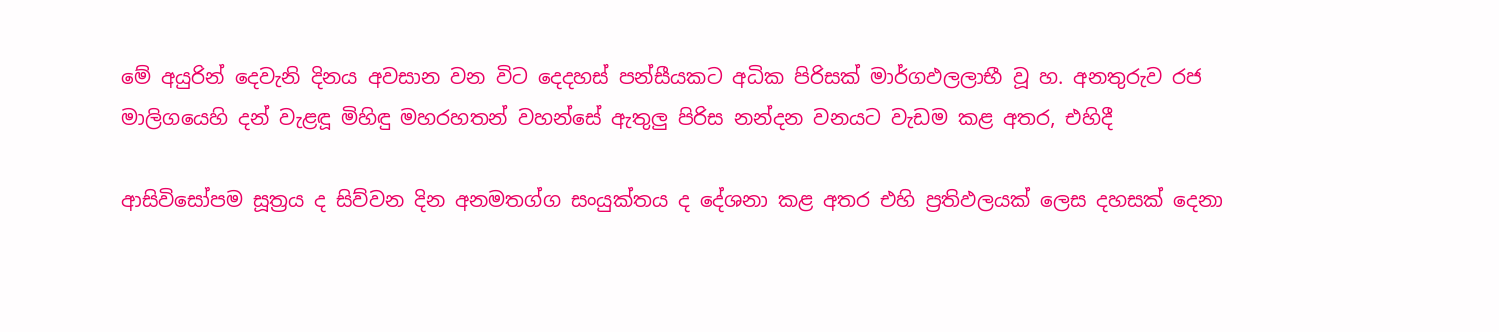මේ අයුරින් දෙවැනි දිනය අවසාන වන විට දෙදහස් පන්සීයකට අධික පිරිසක් මාර්ගඵලලාභී වූ හ. අනතුරුව රජ මාලිගයෙහි දන් වැළඳූ මිහිඳු මහරහතන් වහන්සේ ඇතුලු පිරිස නන්දන වනයට වැඩම කළ අතර, එහිදී

ආසිවිසෝපම සූත්‍රය ද සිව්වන දින අනමතග්ග සංයුක්තය ද දේශනා කළ අතර එහි ප්‍රතිඵලයක් ලෙස දහසක් දෙනා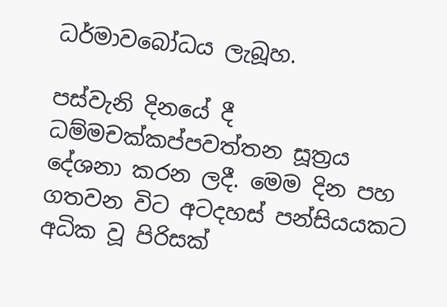ධර්මාවබෝධය ලැබූහ.

පස්වැනි දිනයේ දී ධම්මචක්කප්පවත්තන සූත්‍රය දේශනා කරන ලදී. මෙම දින පහ ගතවන විට අටදහස් පන්සියයකට අධික වූ පිරිසක්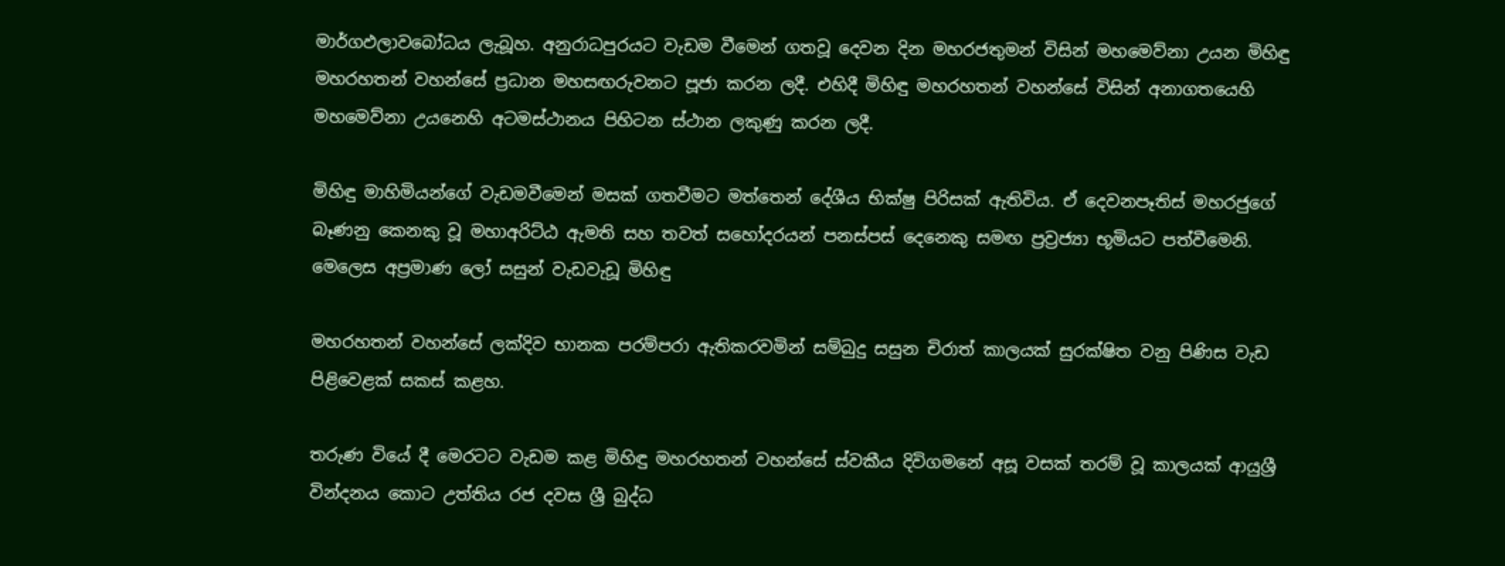මාර්ගඵලාවබෝධය ලැබූහ. අනුරාධපුරයට වැඩම වීමෙන් ගතවූ දෙවන දින මහරජතුමන් විසින් මහමෙව්නා උයන මිහිඳු මහරහතන් වහන්සේ ප්‍රධාන මහසඟරුවනට පූජා කරන ලදී. එහිදී මිහිඳු මහරහතන් වහන්සේ විසින් අනාගතයෙහි මහමෙව්නා උයනෙහි අටමස්ථානය පිහිටන ස්ථාන ලකුණු කරන ලදී.

මිහිඳු මාහිමියන්ගේ වැඩමවීමෙන් මසක් ගතවීමට මත්තෙන් දේශීය භික්ෂු පිරිසක් ඇතිවිය. ඒ දෙවනපෑතිස් මහරජුගේ බෑණනු කෙනකු වූ මහාඅරිට්ඨ ඇමති සහ තවත් සහෝදරයන් පනස්පස් දෙනෙකු සමඟ ප්‍රව්‍රජ්‍යා භූමියට පත්වීමෙනි. මෙලෙස අප්‍රමාණ ලෝ සසුන් වැඩවැඩූ මිහිඳු

මහරහතන් වහන්සේ ලක්දිව භානක පරම්පරා ඇතිකරවමින් සම්බුදු සසුන චිරාත් කාලයක් සුරක්ෂිත වනු පිණිස වැඩ පිළිවෙළක් සකස් කළහ.

තරුණ වියේ දී මෙරටට වැඩම කළ මිහිඳු මහරහතන් වහන්සේ ස්වකීය දිවිගමනේ අසූ වසක් තරම් වූ කාලයක් ආයුශ්‍රී වින්දනය කොට උත්තිය රජ දවස ශ්‍රී බුද්ධ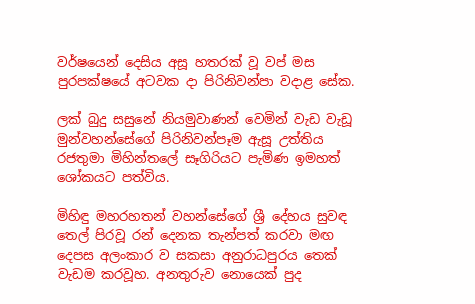වර්ෂයෙන් දෙසිය අසූ හතරක් වූ වප් මස පුරපක්ෂයේ අටවක දා පිරිනිවන්පා වදාළ සේක.

ලක් බුදු සසුනේ නියමුවාණන් වෙමින් වැඩ වැඩූ මුන්වහන්සේගේ පිරිනිවන්පෑම ඇසූ උත්තිය රජතුමා මිහින්තලේ සෑගිරියට පැමිණ ඉමහත් ශෝකයට පත්විය.

මිහිඳු මහරහතන් වහන්සේගේ ශ්‍රී දේහය සුවඳ තෙල් පිරවූ රන් දෙනක තැන්පත් කරවා මඟ දෙපස අලංකාර ව සකසා අනුරාධපුරය තෙක් වැඩම කරවූහ. අනතුරුව නොයෙක් පුද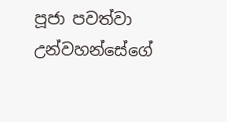පූජා පවත්වා උන්වහන්සේගේ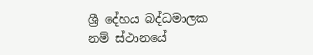ශ්‍රී දේහය බද්ධමාලක නම් ස්ථානයේ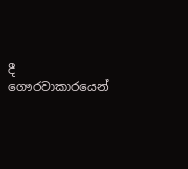දී ගෞරවාකාරයෙන්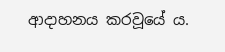ආදාහනය කරවූයේ ය.